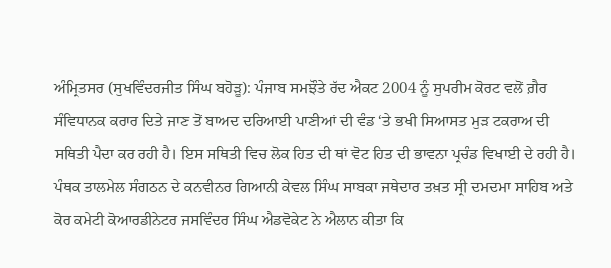ਅੰਮ੍ਰਿਤਸਰ (ਸੁਖਵਿੰਦਰਜੀਤ ਸਿੰਘ ਬਹੋੜੂ): ਪੰਜਾਬ ਸਮਝੌਤੇ ਰੱਦ ਐਕਟ 2004 ਨੂੰ ਸੁਪਰੀਮ ਕੋਰਟ ਵਲੋਂ ਗ਼ੈਰ ਸੰਵਿਧਾਨਕ ਕਰਾਰ ਦਿਤੇ ਜਾਣ ਤੋਂ ਬਾਅਦ ਦਰਿਆਈ ਪਾਣੀਆਂ ਦੀ ਵੰਡ ‘ਤੇ ਭਖੀ ਸਿਆਸਤ ਮੁੜ ਟਕਰਾਅ ਦੀ ਸਥਿਤੀ ਪੈਦਾ ਕਰ ਰਹੀ ਹੈ। ਇਸ ਸਥਿਤੀ ਵਿਚ ਲੋਕ ਹਿਤ ਦੀ ਥਾਂ ਵੋਟ ਹਿਤ ਦੀ ਭਾਵਨਾ ਪ੍ਰਚੰਡ ਵਿਖਾਈ ਦੇ ਰਹੀ ਹੈ।
ਪੰਥਕ ਤਾਲਮੇਲ ਸੰਗਠਨ ਦੇ ਕਨਵੀਨਰ ਗਿਆਨੀ ਕੇਵਲ ਸਿੰਘ ਸਾਬਕਾ ਜਥੇਦਾਰ ਤਖ਼ਤ ਸ੍ਰੀ ਦਮਦਮਾ ਸਾਹਿਬ ਅਤੇ ਕੋਰ ਕਮੇਟੀ ਕੋਆਰਡੀਨੇਟਰ ਜਸਵਿੰਦਰ ਸਿੰਘ ਐਡਵੋਕੇਟ ਨੇ ਐਲਾਨ ਕੀਤਾ ਕਿ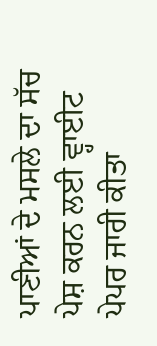ਪਾਣੀਆਂ ਦੇ ਮਸਲੇ ਦਾ ਸੱਚ ਪੇਸ਼ ਕਰਨ ਲਈ ਵ੍ਹਾਈਟ ਪੇਪਰ ਜਾਰੀ ਕੀਤਾ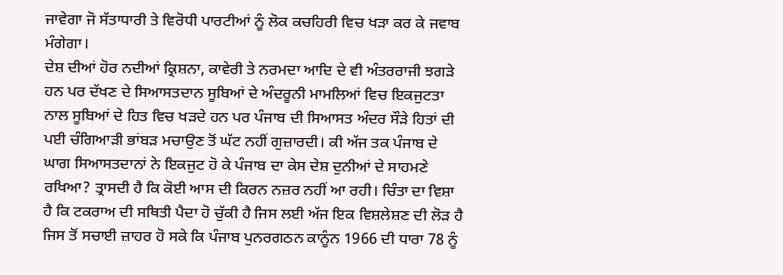ਜਾਵੇਗਾ ਜੋ ਸੱਤਾਧਾਰੀ ਤੇ ਵਿਰੋਧੀ ਪਾਰਟੀਆਂ ਨੂੰ ਲੋਕ ਕਚਹਿਰੀ ਵਿਚ ਖੜਾ ਕਰ ਕੇ ਜਵਾਬ ਮੰਗੇਗਾ।
ਦੇਸ਼ ਦੀਆਂ ਹੋਰ ਨਦੀਆਂ ਕ੍ਰਿਸ਼ਨਾ, ਕਾਵੇਰੀ ਤੇ ਨਰਮਦਾ ਆਦਿ ਦੇ ਵੀ ਅੰਤਰਰਾਜੀ ਝਗੜੇ ਹਨ ਪਰ ਦੱਖਣ ਦੇ ਸਿਆਸਤਦਾਨ ਸੂਬਿਆਂ ਦੇ ਅੰਦਰੂਨੀ ਮਾਮਲਿਆਂ ਵਿਚ ਇਕਜੁਟਤਾ ਨਾਲ ਸੂਬਿਆਂ ਦੇ ਹਿਤ ਵਿਚ ਖੜਦੇ ਹਨ ਪਰ ਪੰਜਾਬ ਦੀ ਸਿਆਸਤ ਅੰਦਰ ਸੌੜੇ ਹਿਤਾਂ ਦੀ ਪਈ ਚੰਗਿਆੜੀ ਭਾਂਬੜ ਮਚਾਉਣ ਤੋਂ ਘੱਟ ਨਹੀਂ ਗੁਜ਼ਾਰਦੀ। ਕੀ ਅੱਜ ਤਕ ਪੰਜਾਬ ਦੇ ਘਾਗ ਸਿਆਸਤਦਾਨਾਂ ਨੇ ਇਕਜੁਟ ਹੋ ਕੇ ਪੰਜਾਬ ਦਾ ਕੇਸ ਦੇਸ਼ ਦੁਨੀਆਂ ਦੇ ਸਾਹਮਣੇ ਰਖਿਆ? ਤ੍ਰਾਸਦੀ ਹੈ ਕਿ ਕੋਈ ਆਸ ਦੀ ਕਿਰਨ ਨਜ਼ਰ ਨਹੀਂ ਆ ਰਹੀ। ਚਿੰਤਾ ਦਾ ਵਿਸ਼ਾ ਹੈ ਕਿ ਟਕਰਾਅ ਦੀ ਸਥਿਤੀ ਪੈਦਾ ਹੋ ਚੁੱਕੀ ਹੈ ਜਿਸ ਲਈ ਅੱਜ ਇਕ ਵਿਸ਼ਲੇਸ਼ਣ ਦੀ ਲੋੜ ਹੈ ਜਿਸ ਤੋਂ ਸਚਾਈ ਜ਼ਾਹਰ ਹੋ ਸਕੇ ਕਿ ਪੰਜਾਬ ਪੁਨਰਗਠਨ ਕਾਨੂੰਨ 1966 ਦੀ ਧਾਰਾ 78 ਨੂੰ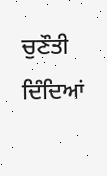ਚੁਣੌਤੀ ਦਿੰਦਿਆਂ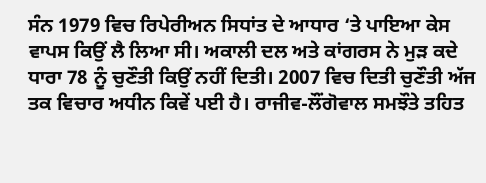ਸੰਨ 1979 ਵਿਚ ਰਿਪੇਰੀਅਨ ਸਿਧਾਂਤ ਦੇ ਆਧਾਰ ‘ਤੇ ਪਾਇਆ ਕੇਸ ਵਾਪਸ ਕਿਉਂ ਲੈ ਲਿਆ ਸੀ। ਅਕਾਲੀ ਦਲ ਅਤੇ ਕਾਂਗਰਸ ਨੇ ਮੁੜ ਕਦੇ ਧਾਰਾ 78 ਨੂੰ ਚੁਣੌਤੀ ਕਿਉਂ ਨਹੀਂ ਦਿਤੀ। 2007 ਵਿਚ ਦਿਤੀ ਚੁਣੌਤੀ ਅੱਜ ਤਕ ਵਿਚਾਰ ਅਧੀਨ ਕਿਵੇਂ ਪਈ ਹੈ। ਰਾਜੀਵ-ਲੌਂਗੋਵਾਲ ਸਮਝੌਤੇ ਤਹਿਤ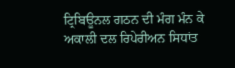ਟ੍ਰਿਬਿਊਨਲ ਗਠਨ ਦੀ ਮੰਗ ਮੰਨ ਕੇ ਅਕਾਲੀ ਦਲ ਰਿਪੇਰੀਅਨ ਸਿਧਾਂਤ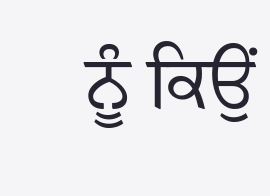ਨੂੰ ਕਿਉਂ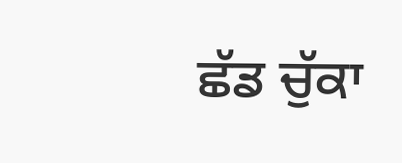ਛੱਡ ਚੁੱਕਾ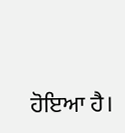ਹੋਇਆ ਹੈ।